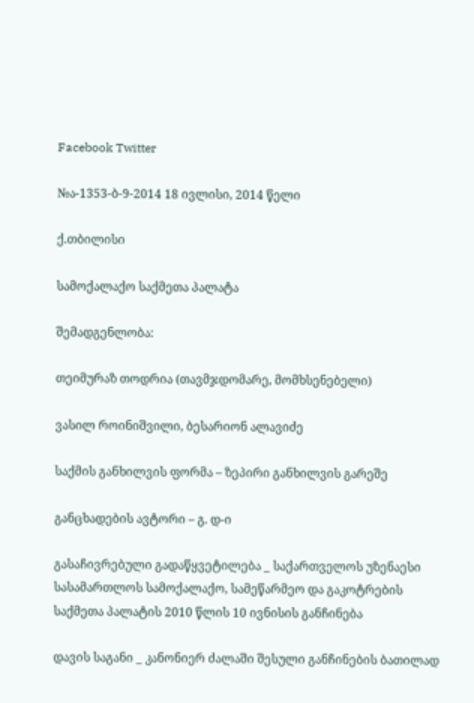Facebook Twitter

№ა-1353-ბ-9-2014 18 ივლისი, 2014 წელი

ქ.თბილისი

სამოქალაქო საქმეთა პალატა

შემადგენლობა:

თეიმურაზ თოდრია (თავმჯდომარე, მომხსენებელი)

ვასილ როინიშვილი, ბესარიონ ალავიძე

საქმის განხილვის ფორმა – ზეპირი განხილვის გარეშე

განცხადების ავტორი – გ. დ-ი

გასაჩივრებული გადაწყვეტილება _ საქართველოს უზენაესი სასამართლოს სამოქალაქო, სამეწარმეო და გაკოტრების საქმეთა პალატის 2010 წლის 10 ივნისის განჩინება

დავის საგანი _ კანონიერ ძალაში შესული განჩინების ბათილად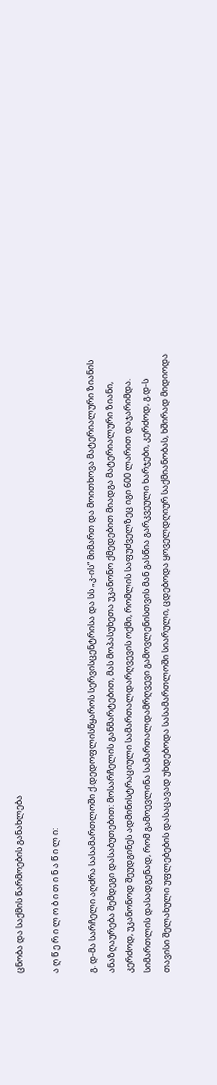ცნობა და საქმის წარმოების განახლება

ა ღ წ ე რ ი ლ ო ბ ი თ ი ნ ა წ ი ლ ი:

გ. დ-მა სარჩელი აღძრა სასამართლოში ქ.დედოფლისწყაროს სერვისცენტრისა და სს „კ-ის“ მიმართ და მოითხოვა მატერიალური ზიანის ანაზღაურება შემდეგი დასაბუთებით: მოსარჩელის განმარტებით, მას მოპასუხეთა უკანონო ქმედებით მიადგა მატერიალური ზიანი, კერძოდ, უკანონოდ შეუდგინეს ადმინისტრაციული სამართალდარღვევის ოქმი, რომლის საფუძველზეც იგი 600 ლარით დაჯარიმდა. სიმართლის დასადგენად, რომ გამოევლინა სამართალდამრღვევი გამოვლენისთვის მან გასწია გარკვეული ხარჯები, კერძოდ, გ.დ-ს თავისი შელახული უფლებების დასაცავად უხდებოდა სასამართლოში სიარული, ცდებოდა ყოველდღიურ საქმიანობას, ხშირად მიდიოდა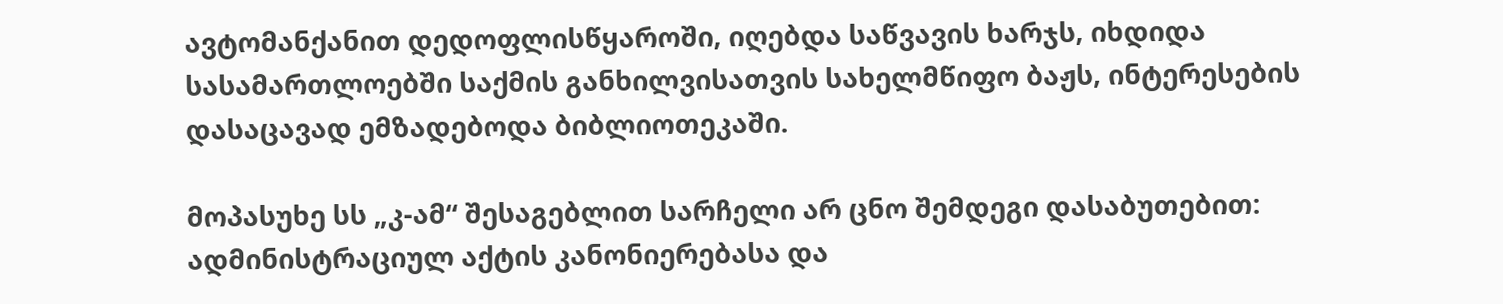ავტომანქანით დედოფლისწყაროში, იღებდა საწვავის ხარჯს, იხდიდა სასამართლოებში საქმის განხილვისათვის სახელმწიფო ბაჟს, ინტერესების დასაცავად ემზადებოდა ბიბლიოთეკაში.

მოპასუხე სს „კ-ამ“ შესაგებლით სარჩელი არ ცნო შემდეგი დასაბუთებით: ადმინისტრაციულ აქტის კანონიერებასა და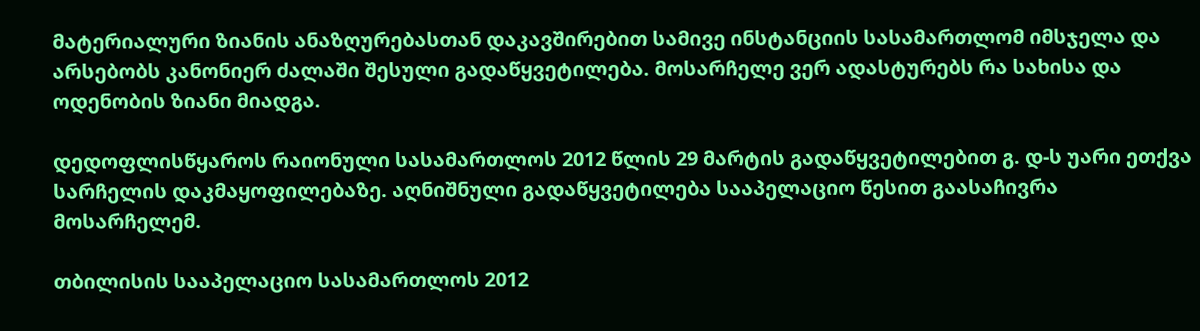მატერიალური ზიანის ანაზღურებასთან დაკავშირებით სამივე ინსტანციის სასამართლომ იმსჯელა და არსებობს კანონიერ ძალაში შესული გადაწყვეტილება. მოსარჩელე ვერ ადასტურებს რა სახისა და ოდენობის ზიანი მიადგა.

დედოფლისწყაროს რაიონული სასამართლოს 2012 წლის 29 მარტის გადაწყვეტილებით გ. დ-ს უარი ეთქვა სარჩელის დაკმაყოფილებაზე. აღნიშნული გადაწყვეტილება სააპელაციო წესით გაასაჩივრა მოსარჩელემ.

თბილისის სააპელაციო სასამართლოს 2012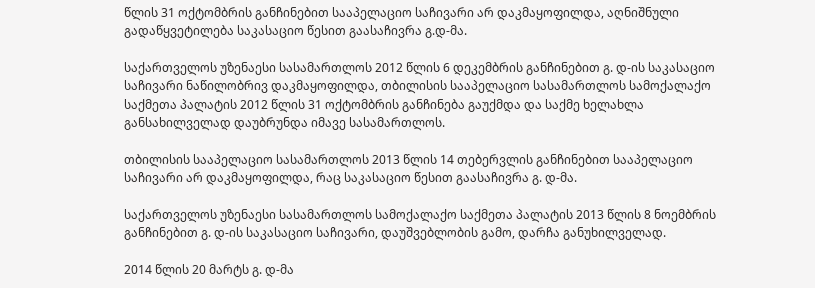წლის 31 ოქტომბრის განჩინებით სააპელაციო საჩივარი არ დაკმაყოფილდა, აღნიშნული გადაწყვეტილება საკასაციო წესით გაასაჩივრა გ.დ-მა.

საქართველოს უზენაესი სასამართლოს 2012 წლის 6 დეკემბრის განჩინებით გ. დ-ის საკასაციო საჩივარი ნაწილობრივ დაკმაყოფილდა, თბილისის სააპელაციო სასამართლოს სამოქალაქო საქმეთა პალატის 2012 წლის 31 ოქტომბრის განჩინება გაუქმდა და საქმე ხელახლა განსახილველად დაუბრუნდა იმავე სასამართლოს.

თბილისის სააპელაციო სასამართლოს 2013 წლის 14 თებერვლის განჩინებით სააპელაციო საჩივარი არ დაკმაყოფილდა, რაც საკასაციო წესით გაასაჩივრა გ. დ-მა.

საქართველოს უზენაესი სასამართლოს სამოქალაქო საქმეთა პალატის 2013 წლის 8 ნოემბრის განჩინებით გ. დ-ის საკასაციო საჩივარი, დაუშვებლობის გამო, დარჩა განუხილველად.

2014 წლის 20 მარტს გ. დ-მა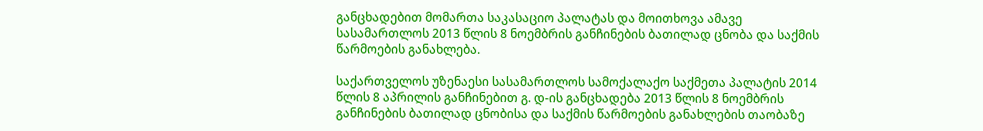განცხადებით მომართა საკასაციო პალატას და მოითხოვა ამავე სასამართლოს 2013 წლის 8 ნოემბრის განჩინების ბათილად ცნობა და საქმის წარმოების განახლება.

საქართველოს უზენაესი სასამართლოს სამოქალაქო საქმეთა პალატის 2014 წლის 8 აპრილის განჩინებით გ. დ-ის განცხადება 2013 წლის 8 ნოემბრის განჩინების ბათილად ცნობისა და საქმის წარმოების განახლების თაობაზე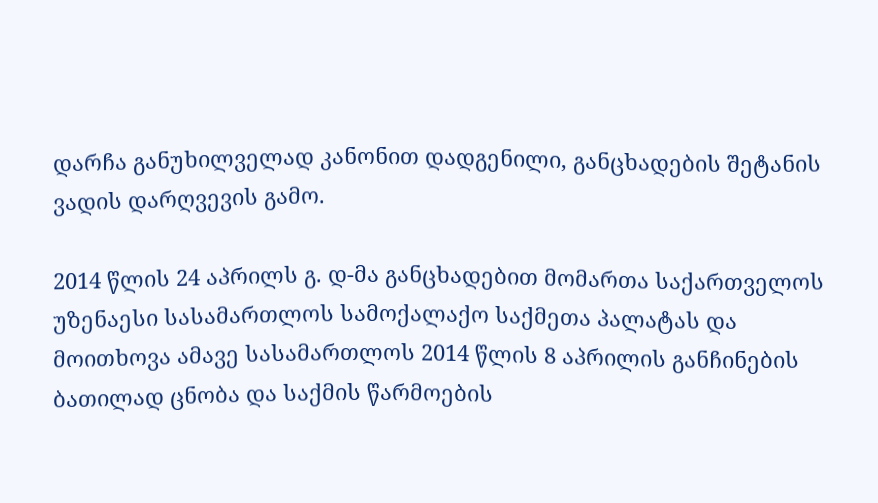დარჩა განუხილველად კანონით დადგენილი, განცხადების შეტანის ვადის დარღვევის გამო.

2014 წლის 24 აპრილს გ. დ-მა განცხადებით მომართა საქართველოს უზენაესი სასამართლოს სამოქალაქო საქმეთა პალატას და მოითხოვა ამავე სასამართლოს 2014 წლის 8 აპრილის განჩინების ბათილად ცნობა და საქმის წარმოების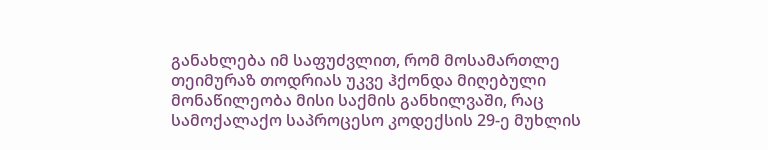განახლება იმ საფუძვლით, რომ მოსამართლე თეიმურაზ თოდრიას უკვე ჰქონდა მიღებული მონაწილეობა მისი საქმის განხილვაში, რაც სამოქალაქო საპროცესო კოდექსის 29-ე მუხლის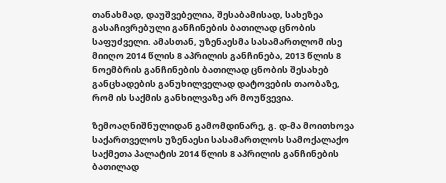თანახმად, დაუშვებელია, შესაბამისად, სახეზეა გასაჩივრებული განჩინების ბათილად ცნობის საფუძველი. ამასთან, უზენაესმა სასამართლომ ისე მიიღო 2014 წლის 8 აპრილის განჩინება, 2013 წლის 8 ნოემბრის განჩინების ბათილად ცნობის შესახებ განცხადების განუხილველად დატოვების თაობაზე, რომ ის საქმის განხილვაზე არ მოუწვევია.

ზემოაღნიშნულიდან გამომდინარე, გ. დ-მა მოითხოვა საქართველოს უზენაესი სასამართლოს სამოქალაქო საქმეთა პალატის 2014 წლის 8 აპრილის განჩინების ბათილად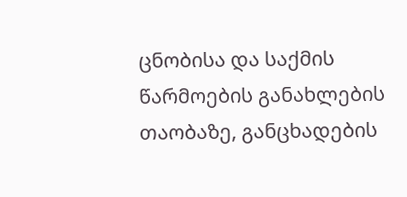ცნობისა და საქმის წარმოების განახლების თაობაზე, განცხადების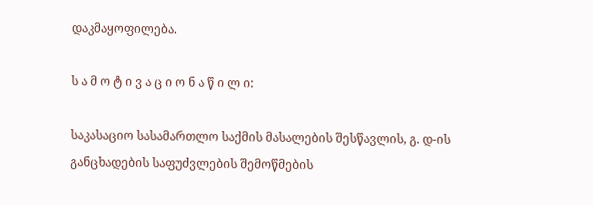დაკმაყოფილება.

ს ა მ ო ტ ი ვ ა ც ი ო ნ ა წ ი ლ ი:

საკასაციო სასამართლო საქმის მასალების შესწავლის, გ. დ-ის განცხადების საფუძვლების შემოწმების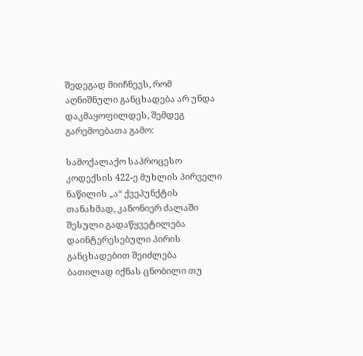შედეგად მიიჩნევს, რომ აღნიშნული განცხადება არ უნდა დაკმაყოფილდეს, შემდეგ გარემოებათა გამო:

სამოქალაქო საპროცესო კოდექსის 422-ე მუხლის პირველი ნაწილის „ა“ ქვეპუნქტის თანახმად, კანონიერ ძალაში შესული გადაწყვეტილება დაინტერესებული პირის განცხადებით შეიძლება ბათილად იქნას ცნობილი თუ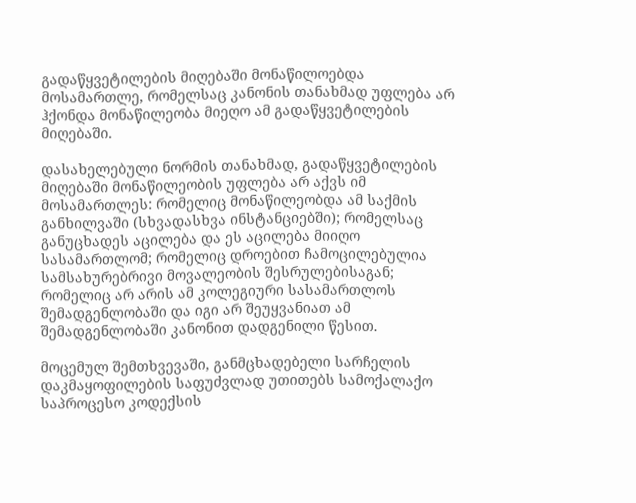გადაწყვეტილების მიღებაში მონაწილოებდა მოსამართლე, რომელსაც კანონის თანახმად უფლება არ ჰქონდა მონაწილეობა მიეღო ამ გადაწყვეტილების მიღებაში.

დასახელებული ნორმის თანახმად, გადაწყვეტილების მიღებაში მონაწილეობის უფლება არ აქვს იმ მოსამართლეს: რომელიც მონაწილეობდა ამ საქმის განხილვაში (სხვადასხვა ინსტანციებში); რომელსაც განუცხადეს აცილება და ეს აცილება მიიღო სასამართლომ; რომელიც დროებით ჩამოცილებულია სამსახურებრივი მოვალეობის შესრულებისაგან; რომელიც არ არის ამ კოლეგიური სასამართლოს შემადგენლობაში და იგი არ შეუყვანიათ ამ შემადგენლობაში კანონით დადგენილი წესით.

მოცემულ შემთხვევაში, განმცხადებელი სარჩელის დაკმაყოფილების საფუძვლად უთითებს სამოქალაქო საპროცესო კოდექსის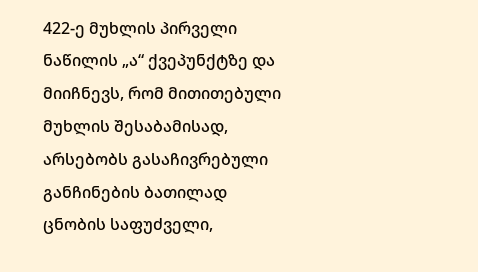422-ე მუხლის პირველი ნაწილის „ა“ ქვეპუნქტზე და მიიჩნევს, რომ მითითებული მუხლის შესაბამისად, არსებობს გასაჩივრებული განჩინების ბათილად ცნობის საფუძველი,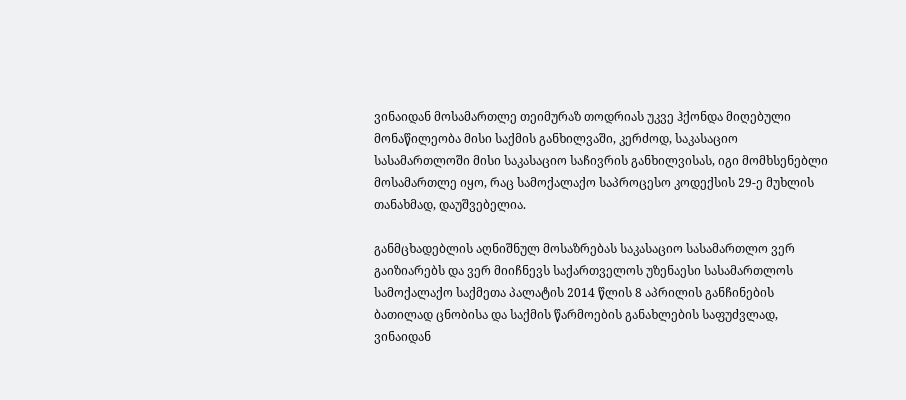ვინაიდან მოსამართლე თეიმურაზ თოდრიას უკვე ჰქონდა მიღებული მონაწილეობა მისი საქმის განხილვაში, კერძოდ, საკასაციო სასამართლოში მისი საკასაციო საჩივრის განხილვისას, იგი მომხსენებლი მოსამართლე იყო, რაც სამოქალაქო საპროცესო კოდექსის 29-ე მუხლის თანახმად, დაუშვებელია.

განმცხადებლის აღნიშნულ მოსაზრებას საკასაციო სასამართლო ვერ გაიზიარებს და ვერ მიიჩნევს საქართველოს უზენაესი სასამართლოს სამოქალაქო საქმეთა პალატის 2014 წლის 8 აპრილის განჩინების ბათილად ცნობისა და საქმის წარმოების განახლების საფუძვლად, ვინაიდან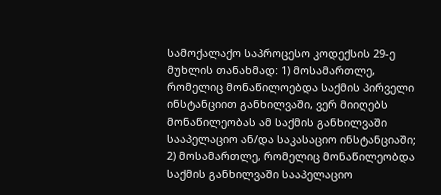სამოქალაქო საპროცესო კოდექსის 29-ე მუხლის თანახმად: 1) მოსამართლე, რომელიც მონაწილოებდა საქმის პირველი ინსტანციით განხილვაში, ვერ მიიღებს მონაწილეობას ამ საქმის განხილვაში სააპელაციო ან/და საკასაციო ინსტანციაში; 2) მოსამართლე, რომელიც მონაწილეობდა საქმის განხილვაში სააპელაციო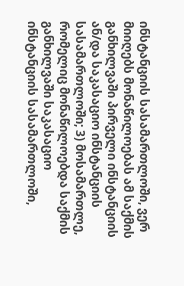ინსტანციის სასამართლოში, ვერ მიიღებს მონაწილოებას ამ საქმის განხილვაში პირველი ინსტანციის ან/და საკასაციო ინსტანციის სასამართლოში; 3) მოსამართლე, რომელიც მონაწილოებდა საქმის განხილვაში საკასაციო ინსტანციის სასამართლოში,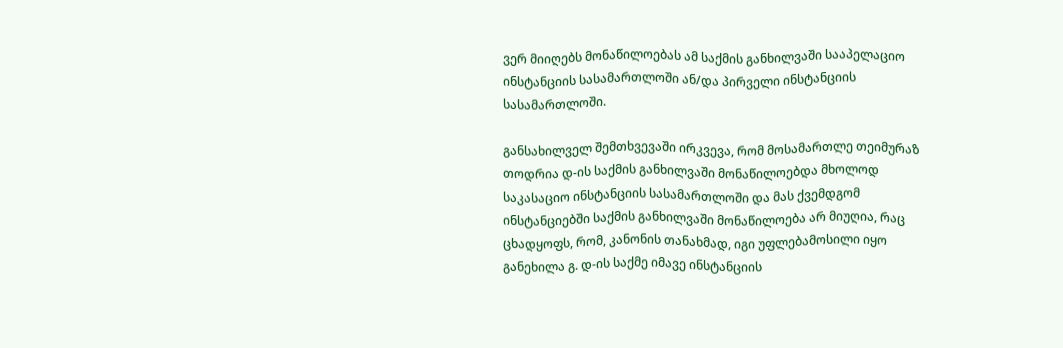ვერ მიიღებს მონაწილოებას ამ საქმის განხილვაში სააპელაციო ინსტანციის სასამართლოში ან/და პირველი ინსტანციის სასამართლოში.

განსახილველ შემთხვევაში ირკვევა, რომ მოსამართლე თეიმურაზ თოდრია დ-ის საქმის განხილვაში მონაწილოებდა მხოლოდ საკასაციო ინსტანციის სასამართლოში და მას ქვემდგომ ინსტანციებში საქმის განხილვაში მონაწილოება არ მიუღია, რაც ცხადყოფს, რომ, კანონის თანახმად, იგი უფლებამოსილი იყო განეხილა გ. დ-ის საქმე იმავე ინსტანციის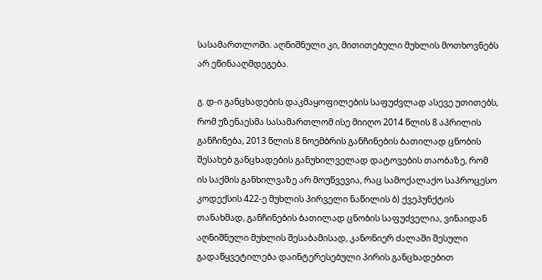სასამართლოში. აღნიშნული კი, მითითებული მუხლის მოთხოვნებს არ ეწინააღმდეგება.

გ. დ-ი განცხადების დაკმაყოფილების საფუძვლად ასევე უთითებს, რომ უზენაესმა სასამართლომ ისე მიიღო 2014 წლის 8 აპრილის განჩინება, 2013 წლის 8 ნოემბრის განჩინების ბათილად ცნობის შესახებ განცხადების განუხილველად დატოვების თაობაზე, რომ ის საქმის განხილვაზე არ მოუწვევია, რაც სამოქალაქო საპროცესო კოდექსის 422-ე მუხლის პირველი ნაწილის ბ) ქვეპუნქტის თანახმად, განჩინების ბათილად ცნობის საფუძველია, ვინაიდან აღნიშნული მუხლის შესაბამისად, კანონიერ ძალაში შესული გადაწყვეტილება დაინტერესებული პირის განცხადებით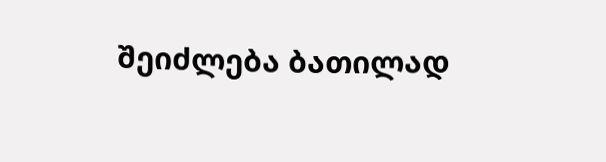შეიძლება ბათილად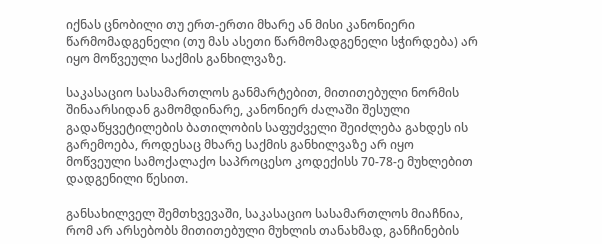იქნას ცნობილი თუ ერთ-ერთი მხარე ან მისი კანონიერი წარმომადგენელი (თუ მას ასეთი წარმომადგენელი სჭირდება) არ იყო მოწვეული საქმის განხილვაზე.

საკასაციო სასამართლოს განმარტებით, მითითებული ნორმის შინაარსიდან გამომდინარე, კანონიერ ძალაში შესული გადაწყვეტილების ბათილობის საფუძველი შეიძლება გახდეს ის გარემოება, როდესაც მხარე საქმის განხილვაზე არ იყო მოწვეული სამოქალაქო საპროცესო კოდექისს 70-78-ე მუხლებით დადგენილი წესით.

განსახილველ შემთხვევაში, საკასაციო სასამართლოს მიაჩნია, რომ არ არსებობს მითითებული მუხლის თანახმად, განჩინების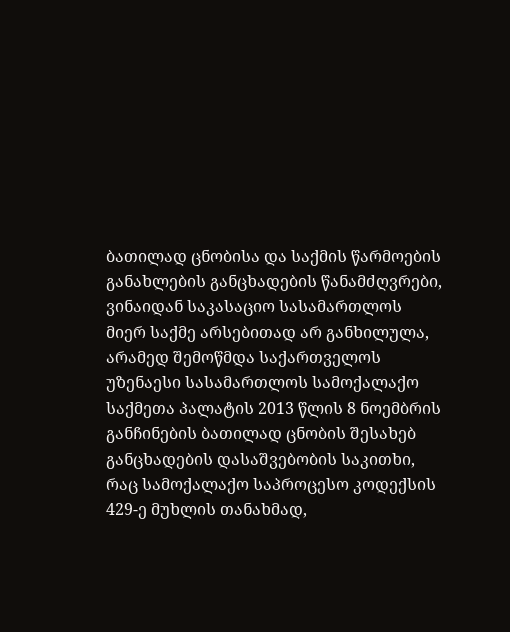ბათილად ცნობისა და საქმის წარმოების განახლების განცხადების წანამძღვრები, ვინაიდან საკასაციო სასამართლოს მიერ საქმე არსებითად არ განხილულა, არამედ შემოწმდა საქართველოს უზენაესი სასამართლოს სამოქალაქო საქმეთა პალატის 2013 წლის 8 ნოემბრის განჩინების ბათილად ცნობის შესახებ განცხადების დასაშვებობის საკითხი, რაც სამოქალაქო საპროცესო კოდექსის 429-ე მუხლის თანახმად,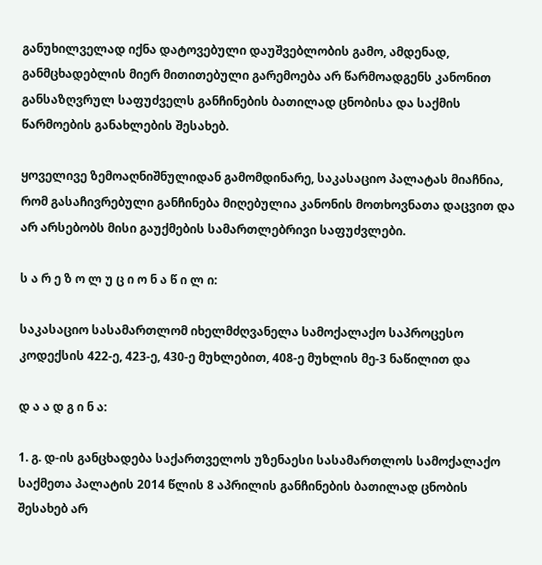განუხილველად იქნა დატოვებული დაუშვებლობის გამო, ამდენად, განმცხადებლის მიერ მითითებული გარემოება არ წარმოადგენს კანონით განსაზღვრულ საფუძველს განჩინების ბათილად ცნობისა და საქმის წარმოების განახლების შესახებ.

ყოველივე ზემოაღნიშნულიდან გამომდინარე, საკასაციო პალატას მიაჩნია, რომ გასაჩივრებული განჩინება მიღებულია კანონის მოთხოვნათა დაცვით და არ არსებობს მისი გაუქმების სამართლებრივი საფუძვლები.

ს ა რ ე ზ ო ლ უ ც ი ო ნ ა წ ი ლ ი:

საკასაციო სასამართლომ იხელმძღვანელა სამოქალაქო საპროცესო კოდექსის 422-ე, 423-ე, 430-ე მუხლებით, 408-ე მუხლის მე-3 ნაწილით და

დ ა ა დ გ ი ნ ა:

1. გ. დ-ის განცხადება საქართველოს უზენაესი სასამართლოს სამოქალაქო საქმეთა პალატის 2014 წლის 8 აპრილის განჩინების ბათილად ცნობის შესახებ არ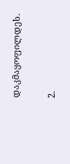დაკმაყოფილდეს.

2.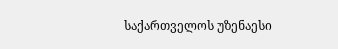საქართველოს უზენაესი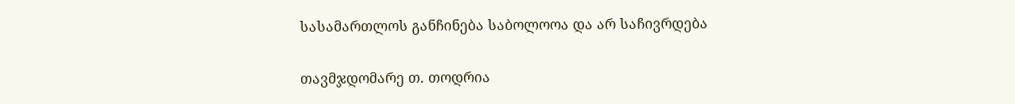სასამართლოს განჩინება საბოლოოა და არ საჩივრდება

თავმჯდომარე თ. თოდრია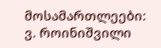მოსამართლეები: ვ. როინიშვილი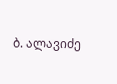ბ. ალავიძე